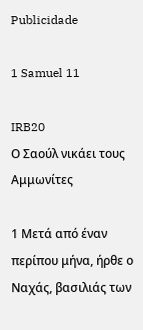Publicidade

1 Samuel 11

IRB20
Ο Σαούλ νικάει τους Αμμωνίτες

1 Μετά από έναν περίπου μήνα, ήρθε ο Ναχάς, βασιλιάς των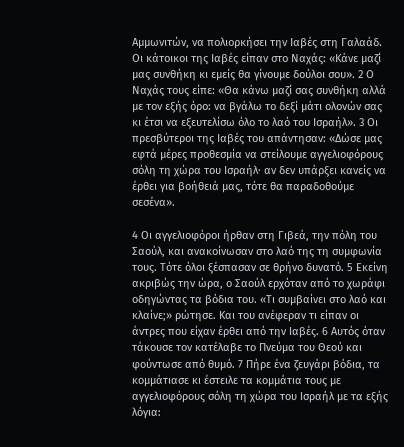Αμμωνιτών, να πολιορκήσει την Ιαβές στη Γαλαάδ. Οι κάτοικοι της Ιαβές είπαν στο Ναχάς: «Κάνε μαζί μας συνθήκη κι εμείς θα γίνουμε δούλοι σου». 2 Ο Ναχάς τους είπε: «Θα κάνω μαζί σας συνθήκη αλλά με τον εξής όρο: να βγάλω το δεξί μάτι ολονών σας κι έτσι να εξευτελίσω όλο το λαό του Ισραήλ». 3 Οι πρεσβύτεροι της Ιαβές του απάντησαν: «Δώσε μας εφτά μέρες προθεσμία να στείλουμε αγγελιοφόρους σόλη τη χώρα του Ισραήλ· αν δεν υπάρξει κανείς να έρθει για βοήθειά μας, τότε θα παραδοθούμε σεσένα».

4 Οι αγγελιοφόροι ήρθαν στη Γιβεά, την πόλη του Σαούλ, και ανακοίνωσαν στο λαό της τη συμφωνία τους. Τότε όλοι ξέσπασαν σε θρήνο δυνατό. 5 Εκείνη ακριβώς την ώρα, ο Σαούλ ερχόταν από το χωράφι οδηγώντας τα βόδια του. «Τι συμβαίνει στο λαό και κλαίνε;» ρώτησε. Και του ανέφεραν τι είπαν οι άντρες που είχαν έρθει από την Ιαβές. 6 Αυτός όταν τάκουσε τον κατέλαβε το Πνεύμα του Θεού και φούντωσε από θυμό. 7 Πήρε ένα ζευγάρι βόδια, τα κομμάτιασε κι έστειλε τα κομμάτια τους με αγγελιοφόρους σόλη τη χώρα του Ισραήλ με τα εξής λόγια: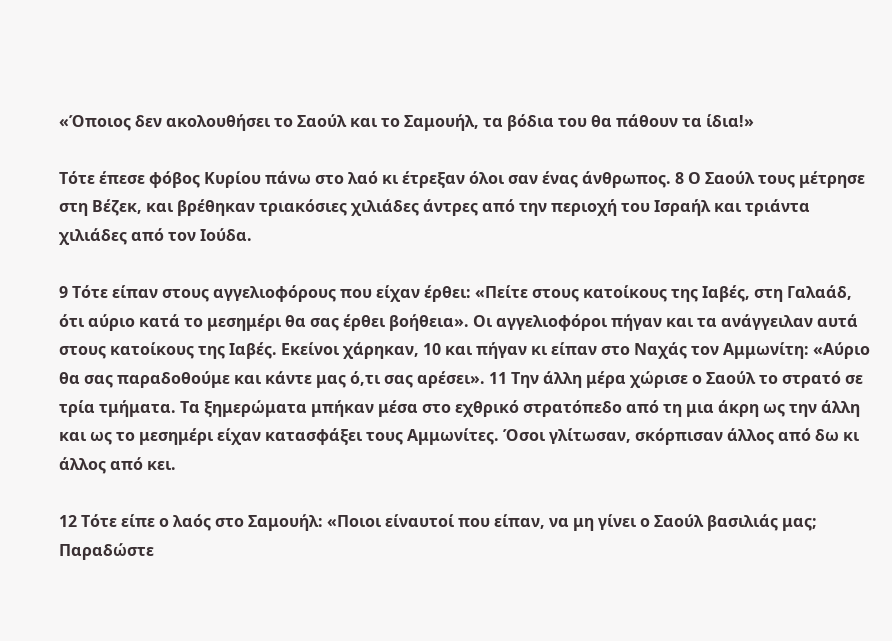«Όποιος δεν ακολουθήσει το Σαούλ και το Σαμουήλ, τα βόδια του θα πάθουν τα ίδια!»

Τότε έπεσε φόβος Κυρίου πάνω στο λαό κι έτρεξαν όλοι σαν ένας άνθρωπος. 8 Ο Σαούλ τους μέτρησε στη Βέζεκ, και βρέθηκαν τριακόσιες χιλιάδες άντρες από την περιοχή του Ισραήλ και τριάντα χιλιάδες από τον Ιούδα.

9 Τότε είπαν στους αγγελιοφόρους που είχαν έρθει: «Πείτε στους κατοίκους της Ιαβές, στη Γαλαάδ, ότι αύριο κατά το μεσημέρι θα σας έρθει βοήθεια». Οι αγγελιοφόροι πήγαν και τα ανάγγειλαν αυτά στους κατοίκους της Ιαβές. Εκείνοι χάρηκαν, 10 και πήγαν κι είπαν στο Ναχάς τον Αμμωνίτη: «Αύριο θα σας παραδοθούμε και κάντε μας ό,τι σας αρέσει». 11 Την άλλη μέρα χώρισε ο Σαούλ το στρατό σε τρία τμήματα. Τα ξημερώματα μπήκαν μέσα στο εχθρικό στρατόπεδο από τη μια άκρη ως την άλλη και ως το μεσημέρι είχαν κατασφάξει τους Αμμωνίτες. Όσοι γλίτωσαν, σκόρπισαν άλλος από δω κι άλλος από κει.

12 Τότε είπε ο λαός στο Σαμουήλ: «Ποιοι είναυτοί που είπαν, να μη γίνει ο Σαούλ βασιλιάς μας; Παραδώστε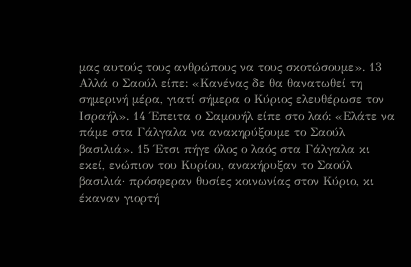μας αυτούς τους ανθρώπους να τους σκοτώσουμε». 13 Αλλά ο Σαούλ είπε: «Κανένας δε θα θανατωθεί τη σημερινή μέρα, γιατί σήμερα ο Κύριος ελευθέρωσε τον Ισραήλ». 14 Έπειτα ο Σαμουήλ είπε στο λαό: «Ελάτε να πάμε στα Γάλγαλα να ανακηρύξουμε το Σαούλ βασιλιά». 15 Έτσι πήγε όλος ο λαός στα Γάλγαλα κι εκεί, ενώπιον του Κυρίου, ανακήρυξαν το Σαούλ βασιλιά· πρόσφεραν θυσίες κοινωνίας στον Κύριο, κι έκαναν γιορτή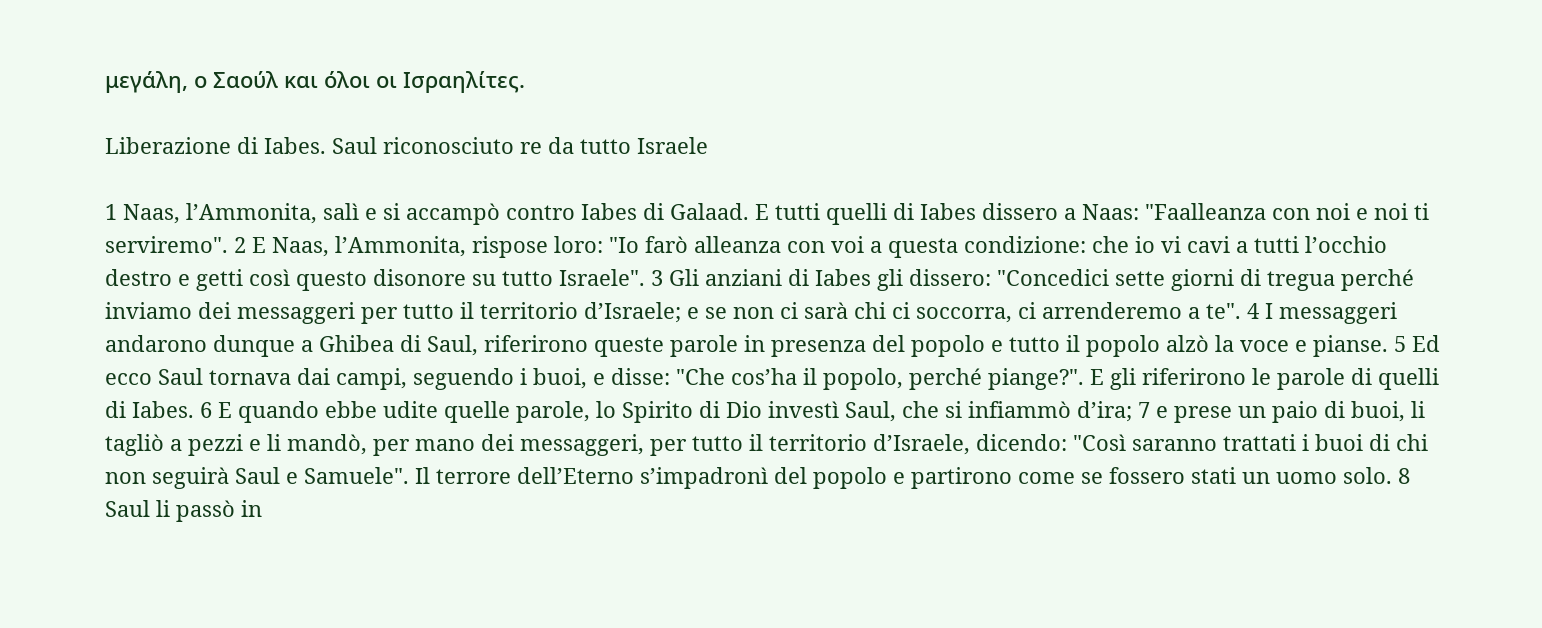μεγάλη, ο Σαούλ και όλοι οι Ισραηλίτες.

Liberazione di Iabes. Saul riconosciuto re da tutto Israele

1 Naas, l’Ammonita, salì e si accampò contro Iabes di Galaad. E tutti quelli di Iabes dissero a Naas: "Faalleanza con noi e noi ti serviremo". 2 E Naas, l’Ammonita, rispose loro: "Io farò alleanza con voi a questa condizione: che io vi cavi a tutti l’occhio destro e getti così questo disonore su tutto Israele". 3 Gli anziani di Iabes gli dissero: "Concedici sette giorni di tregua perché inviamo dei messaggeri per tutto il territorio d’Israele; e se non ci sarà chi ci soccorra, ci arrenderemo a te". 4 I messaggeri andarono dunque a Ghibea di Saul, riferirono queste parole in presenza del popolo e tutto il popolo alzò la voce e pianse. 5 Ed ecco Saul tornava dai campi, seguendo i buoi, e disse: "Che cos’ha il popolo, perché piange?". E gli riferirono le parole di quelli di Iabes. 6 E quando ebbe udite quelle parole, lo Spirito di Dio investì Saul, che si infiammò d’ira; 7 e prese un paio di buoi, li tagliò a pezzi e li mandò, per mano dei messaggeri, per tutto il territorio d’Israele, dicendo: "Così saranno trattati i buoi di chi non seguirà Saul e Samuele". Il terrore dell’Eterno s’impadronì del popolo e partirono come se fossero stati un uomo solo. 8 Saul li passò in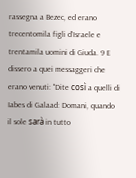rassegna a Bezec, ed erano trecentomila figli d’Israele e trentamila uomini di Giuda. 9 E dissero a quei messaggeri che erano venuti: "Dite così a quelli di Iabes di Galaad: Domani, quando il sole sarà in tutto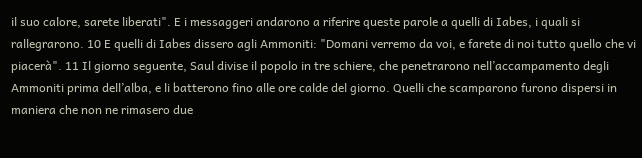il suo calore, sarete liberati". E i messaggeri andarono a riferire queste parole a quelli di Iabes, i quali si rallegrarono. 10 E quelli di Iabes dissero agli Ammoniti: "Domani verremo da voi, e farete di noi tutto quello che vi piacerà". 11 Il giorno seguente, Saul divise il popolo in tre schiere, che penetrarono nell’accampamento degli Ammoniti prima dell’alba, e li batterono fino alle ore calde del giorno. Quelli che scamparono furono dispersi in maniera che non ne rimasero due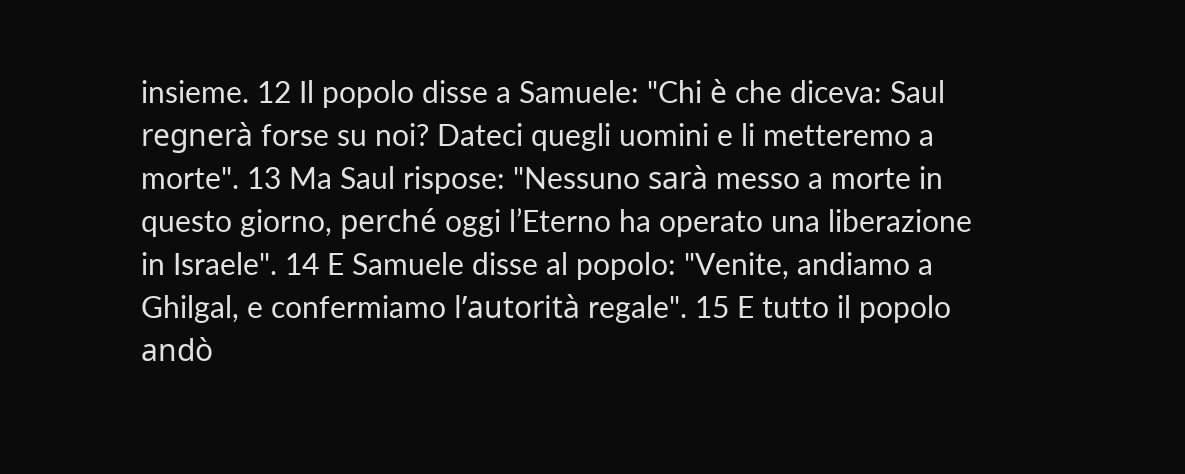insieme. 12 Il popolo disse a Samuele: "Chi è che diceva: Saul regnerà forse su noi? Dateci quegli uomini e li metteremo a morte". 13 Ma Saul rispose: "Nessuno sarà messo a morte in questo giorno, perché oggi l’Eterno ha operato una liberazione in Israele". 14 E Samuele disse al popolo: "Venite, andiamo a Ghilgal, e confermiamo l’autorità regale". 15 E tutto il popolo andò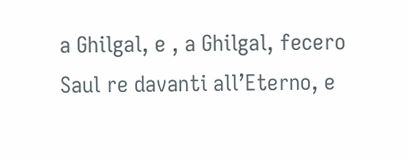a Ghilgal, e , a Ghilgal, fecero Saul re davanti all’Eterno, e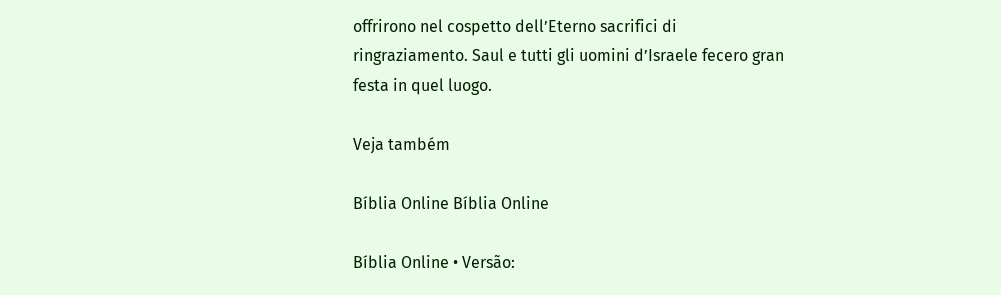offrirono nel cospetto dell’Eterno sacrifici di ringraziamento. Saul e tutti gli uomini d’Israele fecero gran festa in quel luogo.

Veja também

Bíblia Online Bíblia Online

Bíblia Online • Versão: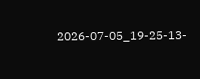2026-07-05_19-25-13-